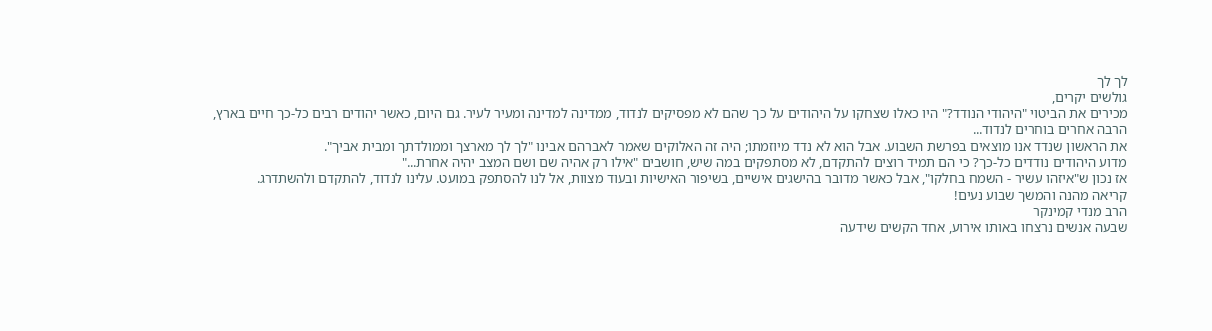לך לך
גולשים יקרים,
מכירים את הביטוי "היהודי הנודד?" היו כאלו שצחקו על היהודים על כך שהם לא מפסיקים לנדוד, ממדינה למדינה ומעיר לעיר. גם היום, כאשר יהודים רבים כל-כך חיים בארץ, הרבה אחרים בוחרים לנדוד...
את הראשון שנדד אנו מוצאים בפרשת השבוע. אבל הוא לא נדד מיוזמתו; היה זה האלוקים שאמר לאברהם אבינו "לך לך מארצך וממולדתך ומבית אביך".
מדוע היהודים נודדים כל-כך? כי הם תמיד רוצים להתקדם, לא מסתפקים במה שיש, חושבים "אילו רק אהיה שם ושם המצב יהיה אחרת..."
אז נכון ש"איזהו עשיר - השמח בחלקו", אבל כאשר מדובר בהישגים אישיים, בשיפור האישיות ובעוד מצוות, אל לנו להסתפק במועט. עלינו לנדוד, להתקדם ולהשתדרג.
קריאה מהנה והמשך שבוע נעים!
הרב מנדי קמינקר
שבעה אנשים נרצחו באותו אירוע, אחד הקשים שידעה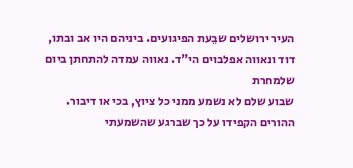העיר ירושלים שבֵעת הפיגועים. ביניהם היו אב ובתו, דוד ונאווה אפלבוים הי"ד. נאווה עמדה להתחתן ביום שלמחרת
שבוע שלם לא נשמע ממני כל ציוץ, בכי או דיבור. ההורים הקפידו על כך שברגע שהשמעתי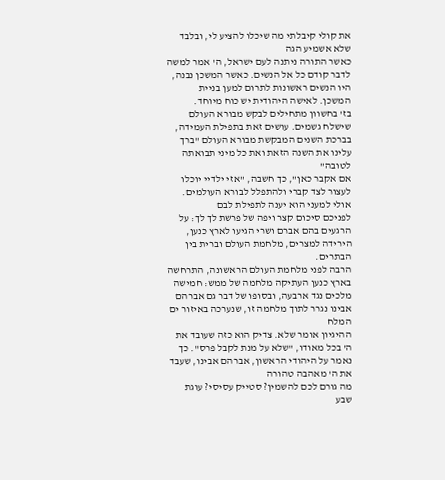את קולי קיבלתי מה שיכלו להציע לי, ובלבד שלא אשמיע הגה
כאשר התורה ניתנה לעם ישראל, ה' אמר למשה לדבר קודם כל אל הנשים. כאשר המשכן נבנה, היו הנשים ראשונות לתרום למען בניית המשכן. לאישה היהודית יש כוח מיוחד.
בז' בחשוון מתחילים לבקש מבורא העולם שישלח גשמים. עושים זאת בתפילת העמידה, בברכת השנים המבקשת מבורא העולם "ברך עלינו את השנה הזאת ואת כל מיני תבואתה לטובה"
אם אקבר כאן", כך חשבה, "אזי ילדיי יוכלו לעצור לצד קברי ולהתפלל לבורא העולמים. אולי למעני הוא יענה לתפילת לבם
לפניכם סיכום קצר ויפה של פרשת לך לך: על הרגעים בהם אברם ושרי הגיעו לארץ כנען, הירידה למצרים, מלחמת העולם וברית בין הבתרים.
הרבה לפני מלחמת העולם הראשונה, התרחשה בארץ כנען העתיקה מלחמה של ממש: חמישה מלכים נגד ארבעה, ובסופו של דבר גם אברהם אבינו נגרר לתוך מלחמה זו, שנערכה באיזור ים המלח
ההיגיון אומר שלא. צדיק הוא כזה שעובד את ה' בכל מאודו, "שלא על מנת לקבל פרס". כך נאמר על היהודי הראשון, אברהם אבינו, שעבד את ה' מאהבה טהורה
מה גורם לכם להשמין? סטייק עסיסי? עוגת שבע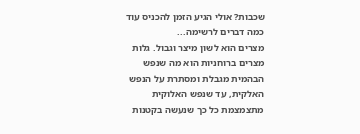שכבות? אולי הגיע הזמן להכניס עוד כמה דברים לרשימה...
מצרים הוא לשון מיצר וגבול. גלות מצרים ברוחניות הוא מה שנפש הבהמית מגבלת ומסתרת על הנפש האלקית, עד שנפש האלוקית מתצמצמת כל כך שנעשה בקטנות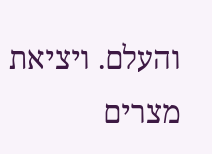והעלם. ויציאת מצרים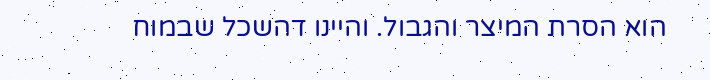הוא הסרת המיצר והגבול. והיינו דהשכל שבמוח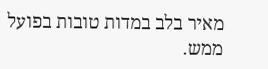מאיר בלב במדות טובות בפועל ממש.